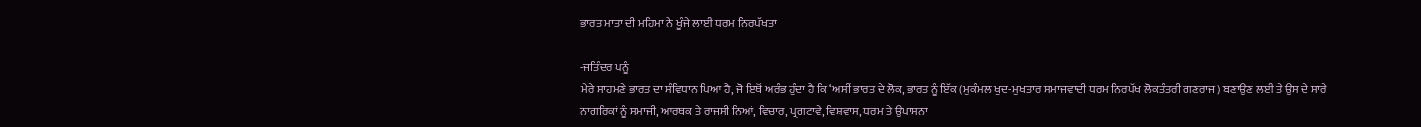ਭਾਰਤ ਮਾਤਾ ਦੀ ਮਹਿਮਾ ਨੇ ਖੂੰਜੇ ਲਾਈ ਧਰਮ ਨਿਰਪੱਖਤਾ

-ਜਤਿੰਦਰ ਪਨੂੰ
ਮੇਰੇ ਸਾਹਮਣੇ ਭਾਰਤ ਦਾ ਸੰਵਿਧਾਨ ਪਿਆ ਹੈ, ਜੋ ਇਥੋਂ ਅਰੰਭ ਹੁੰਦਾ ਹੈ ਕਿ ‘ਅਸੀਂ ਭਾਰਤ ਦੇ ਲੋਕ, ਭਾਰਤ ਨੂੰ ਇੱਕ (ਮੁਕੰਮਲ ਖੁਦ-ਮੁਖਤਾਰ ਸਮਾਜਵਾਦੀ ਧਰਮ ਨਿਰਪੱਖ ਲੋਕਤੰਤਰੀ ਗਣਰਾਜ) ਬਣਾਉਣ ਲਈ ਤੇ ਉਸ ਦੇ ਸਾਰੇ ਨਾਗਰਿਕਾਂ ਨੂੰ ਸਮਾਜੀ, ਆਰਥਕ ਤੇ ਰਾਜਸੀ ਨਿਆਂ, ਵਿਚਾਰ, ਪ੍ਰਗਟਾਵੇ, ਵਿਸ਼ਵਾਸ, ਧਰਮ ਤੇ ਉਪਾਸਨਾ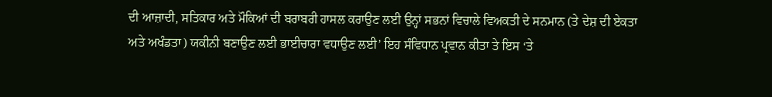ਦੀ ਆਜ਼ਾਦੀ, ਸਤਿਕਾਰ ਅਤੇ ਮੌਕਿਆਂ ਦੀ ਬਰਾਬਰੀ ਹਾਸਲ ਕਰਾਉਣ ਲਈ ਉਨ੍ਹਾਂ ਸਭਨਾਂ ਵਿਚਾਲੇ ਵਿਅਕਤੀ ਦੇ ਸਨਮਾਨ (ਤੇ ਦੇਸ਼ ਦੀ ਏਕਤਾ ਅਤੇ ਅਖੰਡਤਾ) ਯਕੀਨੀ ਬਣਾਉਣ ਲਈ ਭਾਈਚਾਰਾ ਵਧਾਉਣ ਲਈ’ ਇਹ ਸੰਵਿਧਾਨ ਪ੍ਰਵਾਨ ਕੀਤਾ ਤੇ ਇਸ ‘ਤੇ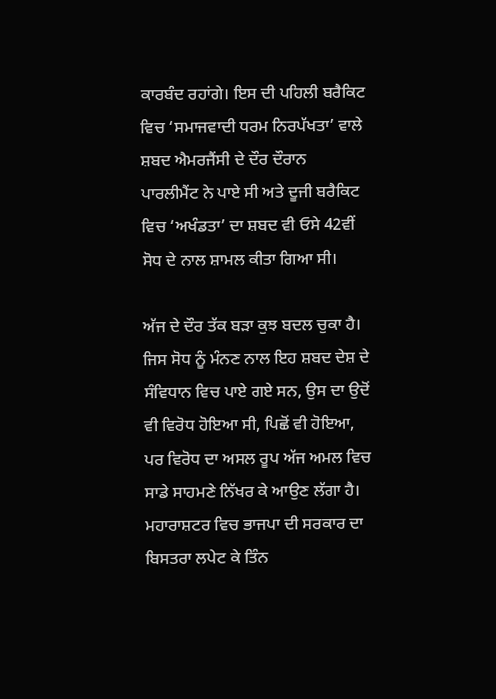ਕਾਰਬੰਦ ਰਹਾਂਗੇ। ਇਸ ਦੀ ਪਹਿਲੀ ਬਰੈਕਿਟ ਵਿਚ ‘ਸਮਾਜਵਾਦੀ ਧਰਮ ਨਿਰਪੱਖਤਾ’ ਵਾਲੇ ਸ਼ਬਦ ਐਮਰਜੈਂਸੀ ਦੇ ਦੌਰ ਦੌਰਾਨ ਪਾਰਲੀਮੈਂਟ ਨੇ ਪਾਏ ਸੀ ਅਤੇ ਦੂਜੀ ਬਰੈਕਿਟ ਵਿਚ ‘ਅਖੰਡਤਾ’ ਦਾ ਸ਼ਬਦ ਵੀ ਓਸੇ 42ਵੀਂ ਸੋਧ ਦੇ ਨਾਲ ਸ਼ਾਮਲ ਕੀਤਾ ਗਿਆ ਸੀ।

ਅੱਜ ਦੇ ਦੌਰ ਤੱਕ ਬੜਾ ਕੁਝ ਬਦਲ ਚੁਕਾ ਹੈ। ਜਿਸ ਸੋਧ ਨੂੰ ਮੰਨਣ ਨਾਲ ਇਹ ਸ਼ਬਦ ਦੇਸ਼ ਦੇ ਸੰਵਿਧਾਨ ਵਿਚ ਪਾਏ ਗਏ ਸਨ, ਉਸ ਦਾ ਉਦੋਂ ਵੀ ਵਿਰੋਧ ਹੋਇਆ ਸੀ, ਪਿਛੋਂ ਵੀ ਹੋਇਆ, ਪਰ ਵਿਰੋਧ ਦਾ ਅਸਲ ਰੂਪ ਅੱਜ ਅਮਲ ਵਿਚ ਸਾਡੇ ਸਾਹਮਣੇ ਨਿੱਖਰ ਕੇ ਆਉਣ ਲੱਗਾ ਹੈ। ਮਹਾਰਾਸ਼ਟਰ ਵਿਚ ਭਾਜਪਾ ਦੀ ਸਰਕਾਰ ਦਾ ਬਿਸਤਰਾ ਲਪੇਟ ਕੇ ਤਿੰਨ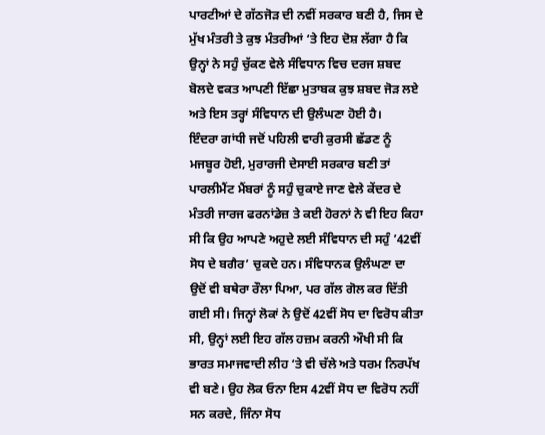ਪਾਰਟੀਆਂ ਦੇ ਗੱਠਜੋੜ ਦੀ ਨਵੀਂ ਸਰਕਾਰ ਬਣੀ ਹੈ, ਜਿਸ ਦੇ ਮੁੱਖ ਮੰਤਰੀ ਤੇ ਕੁਝ ਮੰਤਰੀਆਂ ‘ਤੇ ਇਹ ਦੋਸ਼ ਲੱਗਾ ਹੈ ਕਿ ਉਨ੍ਹਾਂ ਨੇ ਸਹੁੰ ਚੁੱਕਣ ਵੇਲੇ ਸੰਵਿਧਾਨ ਵਿਚ ਦਰਜ ਸ਼ਬਦ ਬੋਲਦੇ ਵਕਤ ਆਪਣੀ ਇੱਛਾ ਮੁਤਾਬਕ ਕੁਝ ਸ਼ਬਦ ਜੋੜ ਲਏ ਅਤੇ ਇਸ ਤਰ੍ਹਾਂ ਸੰਵਿਧਾਨ ਦੀ ਉਲੰਘਣਾ ਹੋਈ ਹੈ।
ਇੰਦਰਾ ਗਾਂਧੀ ਜਦੋਂ ਪਹਿਲੀ ਵਾਰੀ ਕੁਰਸੀ ਛੱਡਣ ਨੂੰ ਮਜਬੂਰ ਹੋਈ, ਮੁਰਾਰਜੀ ਦੇਸਾਈ ਸਰਕਾਰ ਬਣੀ ਤਾਂ ਪਾਰਲੀਮੈਂਟ ਮੈਂਬਰਾਂ ਨੂੰ ਸਹੁੰ ਚੁਕਾਏ ਜਾਣ ਵੇਲੇ ਕੇਂਦਰ ਦੇ ਮੰਤਰੀ ਜਾਰਜ ਫਰਨਾਂਡੇਜ਼ ਤੇ ਕਈ ਹੋਰਨਾਂ ਨੇ ਵੀ ਇਹ ਕਿਹਾ ਸੀ ਕਿ ਉਹ ਆਪਣੇ ਅਹੁਦੇ ਲਈ ਸੰਵਿਧਾਨ ਦੀ ਸਹੁੰ ’42ਵੀਂ ਸੋਧ ਦੇ ਬਗੈਰ’ ਚੁਕਦੇ ਹਨ। ਸੰਵਿਧਾਨਕ ਉਲੰਘਣਾ ਦਾ ਉਦੋਂ ਵੀ ਬਥੇਰਾ ਰੌਲਾ ਪਿਆ, ਪਰ ਗੱਲ ਗੋਲ ਕਰ ਦਿੱਤੀ ਗਈ ਸੀ। ਜਿਨ੍ਹਾਂ ਲੋਕਾਂ ਨੇ ਉਦੋਂ 42ਵੀਂ ਸੋਧ ਦਾ ਵਿਰੋਧ ਕੀਤਾ ਸੀ, ਉਨ੍ਹਾਂ ਲਈ ਇਹ ਗੱਲ ਹਜ਼ਮ ਕਰਨੀ ਔਖੀ ਸੀ ਕਿ ਭਾਰਤ ਸਮਾਜਵਾਦੀ ਲੀਹ ‘ਤੇ ਵੀ ਚੱਲੇ ਅਤੇ ਧਰਮ ਨਿਰਪੱਖ ਵੀ ਬਣੇ। ਉਹ ਲੋਕ ਓਨਾ ਇਸ 42ਵੀਂ ਸੋਧ ਦਾ ਵਿਰੋਧ ਨਹੀਂ ਸਨ ਕਰਦੇ, ਜਿੰਨਾ ਸੋਧ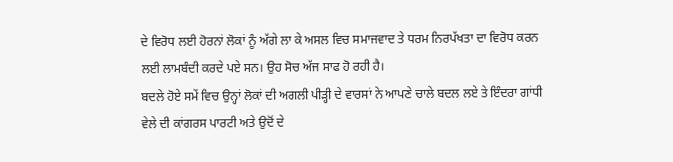ਦੇ ਵਿਰੋਧ ਲਈ ਹੋਰਨਾਂ ਲੋਕਾਂ ਨੂੰ ਅੱਗੇ ਲਾ ਕੇ ਅਸਲ ਵਿਚ ਸਮਾਜਵਾਦ ਤੇ ਧਰਮ ਨਿਰਪੱਖਤਾ ਦਾ ਵਿਰੋਧ ਕਰਨ ਲਈ ਲਾਮਬੰਦੀ ਕਰਦੇ ਪਏ ਸਨ। ਉਹ ਸੋਚ ਅੱਜ ਸਾਫ ਹੋ ਰਹੀ ਹੈ।
ਬਦਲੇ ਹੋਏ ਸਮੇਂ ਵਿਚ ਉਨ੍ਹਾਂ ਲੋਕਾਂ ਦੀ ਅਗਲੀ ਪੀੜ੍ਹੀ ਦੇ ਵਾਰਸਾਂ ਨੇ ਆਪਣੇ ਚਾਲੇ ਬਦਲ ਲਏ ਤੇ ਇੰਦਰਾ ਗਾਂਧੀ ਵੇਲੇ ਦੀ ਕਾਂਗਰਸ ਪਾਰਟੀ ਅਤੇ ਉਦੋਂ ਦੇ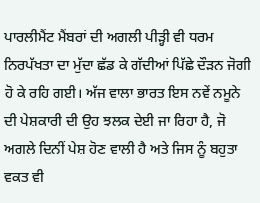ਪਾਰਲੀਮੈਂਟ ਮੈਂਬਰਾਂ ਦੀ ਅਗਲੀ ਪੀੜ੍ਹੀ ਵੀ ਧਰਮ ਨਿਰਪੱਖਤਾ ਦਾ ਮੁੱਦਾ ਛੱਡ ਕੇ ਗੱਦੀਆਂ ਪਿੱਛੇ ਦੌੜਨ ਜੋਗੀ ਹੋ ਕੇ ਰਹਿ ਗਈ। ਅੱਜ ਵਾਲਾ ਭਾਰਤ ਇਸ ਨਵੇਂ ਨਮੂਨੇ ਦੀ ਪੇਸ਼ਕਾਰੀ ਦੀ ਉਹ ਝਲਕ ਦੇਈ ਜਾ ਰਿਹਾ ਹੈ, ਜੋ ਅਗਲੇ ਦਿਨੀਂ ਪੇਸ਼ ਹੋਣ ਵਾਲੀ ਹੈ ਅਤੇ ਜਿਸ ਨੂੰ ਬਹੁਤਾ ਵਕਤ ਵੀ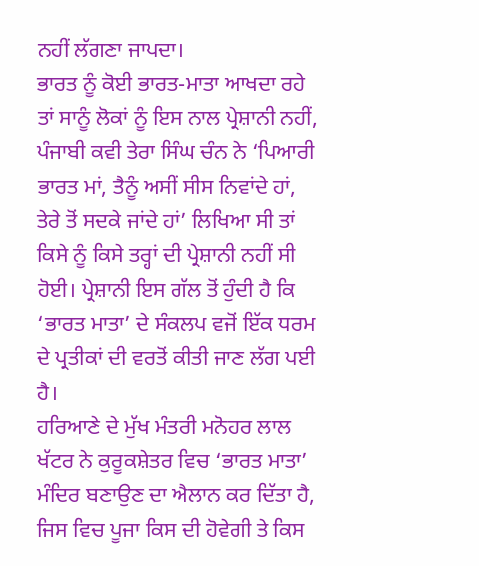ਨਹੀਂ ਲੱਗਣਾ ਜਾਪਦਾ।
ਭਾਰਤ ਨੂੰ ਕੋਈ ਭਾਰਤ-ਮਾਤਾ ਆਖਦਾ ਰਹੇ ਤਾਂ ਸਾਨੂੰ ਲੋਕਾਂ ਨੂੰ ਇਸ ਨਾਲ ਪ੍ਰੇਸ਼ਾਨੀ ਨਹੀਂ, ਪੰਜਾਬੀ ਕਵੀ ਤੇਰਾ ਸਿੰਘ ਚੰਨ ਨੇ ‘ਪਿਆਰੀ ਭਾਰਤ ਮਾਂ, ਤੈਨੂੰ ਅਸੀਂ ਸੀਸ ਨਿਵਾਂਦੇ ਹਾਂ, ਤੇਰੇ ਤੋਂ ਸਦਕੇ ਜਾਂਦੇ ਹਾਂ’ ਲਿਖਿਆ ਸੀ ਤਾਂ ਕਿਸੇ ਨੂੰ ਕਿਸੇ ਤਰ੍ਹਾਂ ਦੀ ਪ੍ਰੇਸ਼ਾਨੀ ਨਹੀਂ ਸੀ ਹੋਈ। ਪ੍ਰੇਸ਼ਾਨੀ ਇਸ ਗੱਲ ਤੋਂ ਹੁੰਦੀ ਹੈ ਕਿ ‘ਭਾਰਤ ਮਾਤਾ’ ਦੇ ਸੰਕਲਪ ਵਜੋਂ ਇੱਕ ਧਰਮ ਦੇ ਪ੍ਰਤੀਕਾਂ ਦੀ ਵਰਤੋਂ ਕੀਤੀ ਜਾਣ ਲੱਗ ਪਈ ਹੈ।
ਹਰਿਆਣੇ ਦੇ ਮੁੱਖ ਮੰਤਰੀ ਮਨੋਹਰ ਲਾਲ ਖੱਟਰ ਨੇ ਕੁਰੂਕਸ਼ੇਤਰ ਵਿਚ ‘ਭਾਰਤ ਮਾਤਾ’ ਮੰਦਿਰ ਬਣਾਉਣ ਦਾ ਐਲਾਨ ਕਰ ਦਿੱਤਾ ਹੈ, ਜਿਸ ਵਿਚ ਪੂਜਾ ਕਿਸ ਦੀ ਹੋਵੇਗੀ ਤੇ ਕਿਸ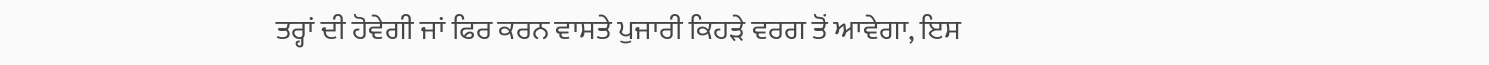ਤਰ੍ਹਾਂ ਦੀ ਹੋਵੇਗੀ ਜਾਂ ਫਿਰ ਕਰਨ ਵਾਸਤੇ ਪੁਜਾਰੀ ਕਿਹੜੇ ਵਰਗ ਤੋਂ ਆਵੇਗਾ, ਇਸ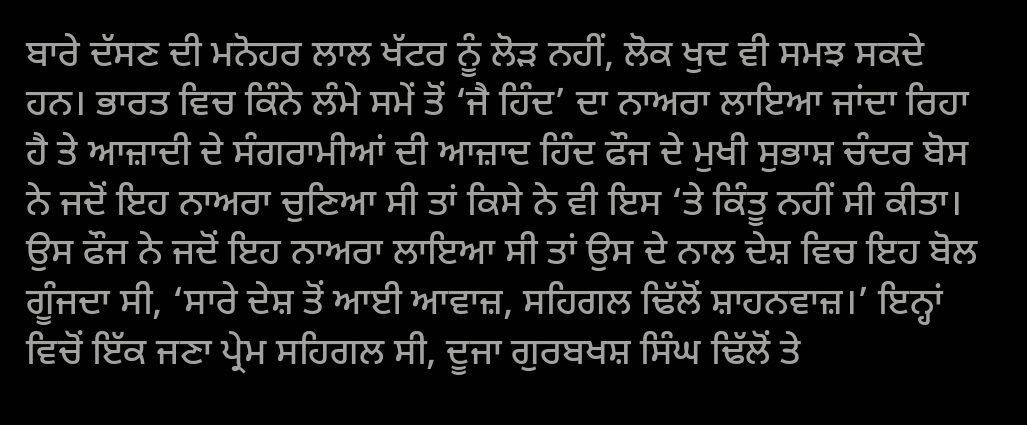ਬਾਰੇ ਦੱਸਣ ਦੀ ਮਨੋਹਰ ਲਾਲ ਖੱਟਰ ਨੂੰ ਲੋੜ ਨਹੀਂ, ਲੋਕ ਖੁਦ ਵੀ ਸਮਝ ਸਕਦੇ ਹਨ। ਭਾਰਤ ਵਿਚ ਕਿੰਨੇ ਲੰਮੇ ਸਮੇਂ ਤੋਂ ‘ਜੈ ਹਿੰਦ’ ਦਾ ਨਾਅਰਾ ਲਾਇਆ ਜਾਂਦਾ ਰਿਹਾ ਹੈ ਤੇ ਆਜ਼ਾਦੀ ਦੇ ਸੰਗਰਾਮੀਆਂ ਦੀ ਆਜ਼ਾਦ ਹਿੰਦ ਫੌਜ ਦੇ ਮੁਖੀ ਸੁਭਾਸ਼ ਚੰਦਰ ਬੋਸ ਨੇ ਜਦੋਂ ਇਹ ਨਾਅਰਾ ਚੁਣਿਆ ਸੀ ਤਾਂ ਕਿਸੇ ਨੇ ਵੀ ਇਸ ‘ਤੇ ਕਿੰਤੂ ਨਹੀਂ ਸੀ ਕੀਤਾ। ਉਸ ਫੌਜ ਨੇ ਜਦੋਂ ਇਹ ਨਾਅਰਾ ਲਾਇਆ ਸੀ ਤਾਂ ਉਸ ਦੇ ਨਾਲ ਦੇਸ਼ ਵਿਚ ਇਹ ਬੋਲ ਗੂੰਜਦਾ ਸੀ, ‘ਸਾਰੇ ਦੇਸ਼ ਤੋਂ ਆਈ ਆਵਾਜ਼, ਸਹਿਗਲ ਢਿੱਲੋਂ ਸ਼ਾਹਨਵਾਜ਼।’ ਇਨ੍ਹਾਂ ਵਿਚੋਂ ਇੱਕ ਜਣਾ ਪ੍ਰੇਮ ਸਹਿਗਲ ਸੀ, ਦੂਜਾ ਗੁਰਬਖਸ਼ ਸਿੰਘ ਢਿੱਲੋਂ ਤੇ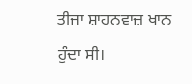ਤੀਜਾ ਸ਼ਾਹਨਵਾਜ਼ ਖਾਨ ਹੁੰਦਾ ਸੀ।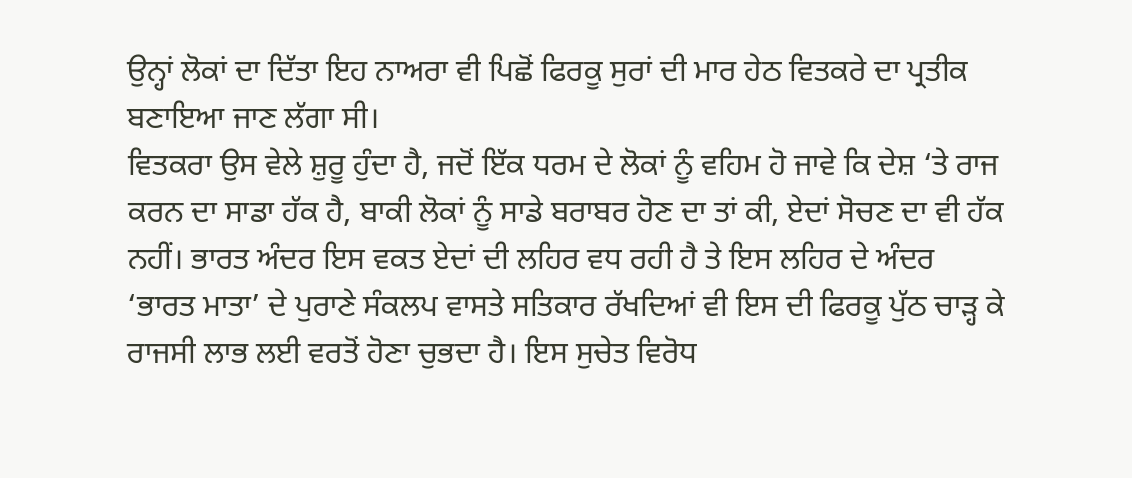ਉਨ੍ਹਾਂ ਲੋਕਾਂ ਦਾ ਦਿੱਤਾ ਇਹ ਨਾਅਰਾ ਵੀ ਪਿਛੋਂ ਫਿਰਕੂ ਸੁਰਾਂ ਦੀ ਮਾਰ ਹੇਠ ਵਿਤਕਰੇ ਦਾ ਪ੍ਰਤੀਕ ਬਣਾਇਆ ਜਾਣ ਲੱਗਾ ਸੀ।
ਵਿਤਕਰਾ ਉਸ ਵੇਲੇ ਸ਼ੁਰੂ ਹੁੰਦਾ ਹੈ, ਜਦੋਂ ਇੱਕ ਧਰਮ ਦੇ ਲੋਕਾਂ ਨੂੰ ਵਹਿਮ ਹੋ ਜਾਵੇ ਕਿ ਦੇਸ਼ ‘ਤੇ ਰਾਜ ਕਰਨ ਦਾ ਸਾਡਾ ਹੱਕ ਹੈ, ਬਾਕੀ ਲੋਕਾਂ ਨੂੰ ਸਾਡੇ ਬਰਾਬਰ ਹੋਣ ਦਾ ਤਾਂ ਕੀ, ਏਦਾਂ ਸੋਚਣ ਦਾ ਵੀ ਹੱਕ ਨਹੀਂ। ਭਾਰਤ ਅੰਦਰ ਇਸ ਵਕਤ ਏਦਾਂ ਦੀ ਲਹਿਰ ਵਧ ਰਹੀ ਹੈ ਤੇ ਇਸ ਲਹਿਰ ਦੇ ਅੰਦਰ ‘ਭਾਰਤ ਮਾਤਾ’ ਦੇ ਪੁਰਾਣੇ ਸੰਕਲਪ ਵਾਸਤੇ ਸਤਿਕਾਰ ਰੱਖਦਿਆਂ ਵੀ ਇਸ ਦੀ ਫਿਰਕੂ ਪੁੱਠ ਚਾੜ੍ਹ ਕੇ ਰਾਜਸੀ ਲਾਭ ਲਈ ਵਰਤੋਂ ਹੋਣਾ ਚੁਭਦਾ ਹੈ। ਇਸ ਸੁਚੇਤ ਵਿਰੋਧ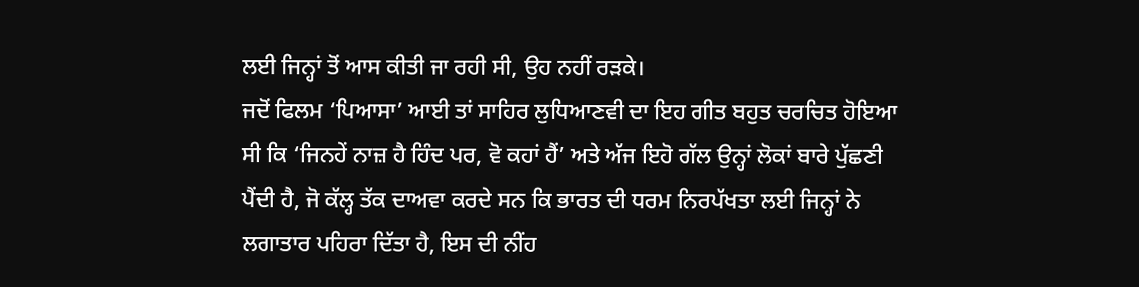ਲਈ ਜਿਨ੍ਹਾਂ ਤੋਂ ਆਸ ਕੀਤੀ ਜਾ ਰਹੀ ਸੀ, ਉਹ ਨਹੀਂ ਰੜਕੇ।
ਜਦੋਂ ਫਿਲਮ ‘ਪਿਆਸਾ’ ਆਈ ਤਾਂ ਸਾਹਿਰ ਲੁਧਿਆਣਵੀ ਦਾ ਇਹ ਗੀਤ ਬਹੁਤ ਚਰਚਿਤ ਹੋਇਆ ਸੀ ਕਿ ‘ਜਿਨਹੇਂ ਨਾਜ਼ ਹੈ ਹਿੰਦ ਪਰ, ਵੋ ਕਹਾਂ ਹੈਂ’ ਅਤੇ ਅੱਜ ਇਹੋ ਗੱਲ ਉਨ੍ਹਾਂ ਲੋਕਾਂ ਬਾਰੇ ਪੁੱਛਣੀ ਪੈਂਦੀ ਹੈ, ਜੋ ਕੱਲ੍ਹ ਤੱਕ ਦਾਅਵਾ ਕਰਦੇ ਸਨ ਕਿ ਭਾਰਤ ਦੀ ਧਰਮ ਨਿਰਪੱਖਤਾ ਲਈ ਜਿਨ੍ਹਾਂ ਨੇ ਲਗਾਤਾਰ ਪਹਿਰਾ ਦਿੱਤਾ ਹੈ, ਇਸ ਦੀ ਨੀਂਹ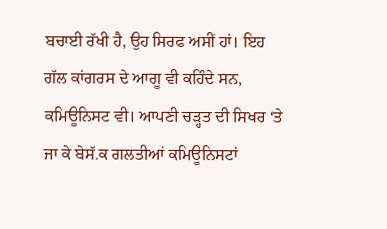ਬਚਾਈ ਰੱਖੀ ਹੈ, ਉਹ ਸਿਰਫ ਅਸੀਂ ਹਾਂ। ਇਹ ਗੱਲ ਕਾਂਗਰਸ ਦੇ ਆਗੂ ਵੀ ਕਹਿੰਦੇ ਸਨ, ਕਮਿਊਨਿਸਟ ਵੀ। ਆਪਣੀ ਚੜ੍ਹਤ ਦੀ ਸਿਖਰ ‘ਤੇ ਜਾ ਕੇ ਬੇਸੱ.ਕ ਗਲਤੀਆਂ ਕਮਿਊਨਿਸਟਾਂ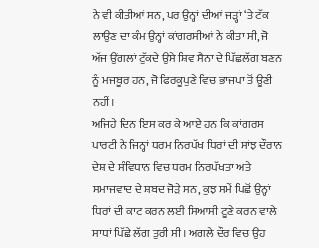ਨੇ ਵੀ ਕੀਤੀਆਂ ਸਨ, ਪਰ ਉਨ੍ਹਾਂ ਦੀਆਂ ਜੜ੍ਹਾਂ ‘ਤੇ ਟੱਕ ਲਾਉਣ ਦਾ ਕੰਮ ਉਨ੍ਹਾਂ ਕਾਂਗਰਸੀਆਂ ਨੇ ਕੀਤਾ ਸੀ, ਜੋ ਅੱਜ ਉਂਗਲਾਂ ਟੁੱਕਦੇ ਉਸੇ ਸ਼ਿਵ ਸੈਨਾ ਦੇ ਪਿੱਛਲੱਗ ਬਣਨ ਨੂੰ ਮਜਬੂਰ ਹਨ, ਜੋ ਫਿਰਕੂਪੁਣੇ ਵਿਚ ਭਾਜਪਾ ਤੋਂ ਊਣੀ ਨਹੀਂ।
ਅਜਿਹੇ ਦਿਨ ਇਸ ਕਰ ਕੇ ਆਏ ਹਨ ਕਿ ਕਾਂਗਰਸ ਪਾਰਟੀ ਨੇ ਜਿਨ੍ਹਾਂ ਧਰਮ ਨਿਰਪੱਖ ਧਿਰਾਂ ਦੀ ਸਾਂਝ ਦੌਰਾਨ ਦੇਸ਼ ਦੇ ਸੰਵਿਧਾਨ ਵਿਚ ਧਰਮ ਨਿਰਪੱਖਤਾ ਅਤੇ ਸਮਾਜਵਾਦ ਦੇ ਸ਼ਬਦ ਜੋੜੇ ਸਨ, ਕੁਝ ਸਮੇਂ ਪਿਛੋਂ ਉਨ੍ਹਾਂ ਧਿਰਾਂ ਦੀ ਕਾਟ ਕਰਨ ਲਈ ਸਿਆਸੀ ਟੂਣੇ ਕਰਨ ਵਾਲੇ ਸਾਧਾਂ ਪਿੱਛੇ ਲੱਗ ਤੁਰੀ ਸੀ। ਅਗਲੇ ਦੌਰ ਵਿਚ ਉਹ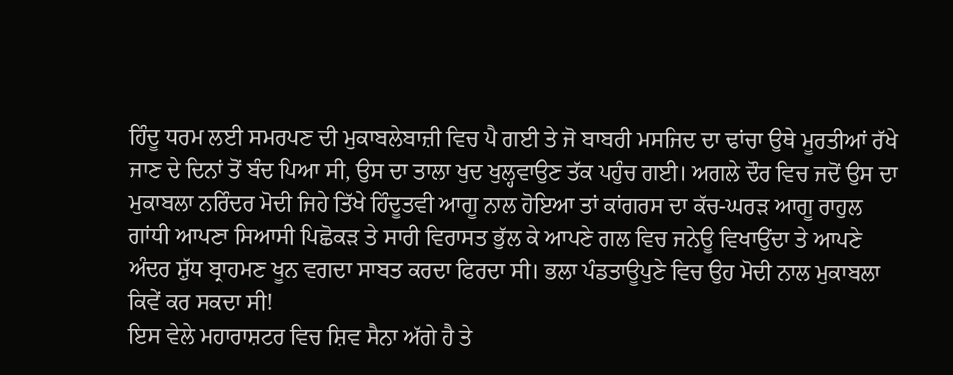ਹਿੰਦੂ ਧਰਮ ਲਈ ਸਮਰਪਣ ਦੀ ਮੁਕਾਬਲੇਬਾਜ਼ੀ ਵਿਚ ਪੈ ਗਈ ਤੇ ਜੋ ਬਾਬਰੀ ਮਸਜਿਦ ਦਾ ਢਾਂਚਾ ਉਥੇ ਮੂਰਤੀਆਂ ਰੱਖੇ ਜਾਣ ਦੇ ਦਿਨਾਂ ਤੋਂ ਬੰਦ ਪਿਆ ਸੀ, ਉਸ ਦਾ ਤਾਲਾ ਖੁਦ ਖੁਲ੍ਹਵਾਉਣ ਤੱਕ ਪਹੁੰਚ ਗਈ। ਅਗਲੇ ਦੌਰ ਵਿਚ ਜਦੋਂ ਉਸ ਦਾ ਮੁਕਾਬਲਾ ਨਰਿੰਦਰ ਮੋਦੀ ਜਿਹੇ ਤਿੱਖੇ ਹਿੰਦੂਤਵੀ ਆਗੂ ਨਾਲ ਹੋਇਆ ਤਾਂ ਕਾਂਗਰਸ ਦਾ ਕੱਚ-ਘਰੜ ਆਗੂ ਰਾਹੁਲ ਗਾਂਧੀ ਆਪਣਾ ਸਿਆਸੀ ਪਿਛੋਕੜ ਤੇ ਸਾਰੀ ਵਿਰਾਸਤ ਭੁੱਲ ਕੇ ਆਪਣੇ ਗਲ ਵਿਚ ਜਨੇਊ ਵਿਖਾਉਂਦਾ ਤੇ ਆਪਣੇ ਅੰਦਰ ਸ਼ੁੱਧ ਬ੍ਰਾਹਮਣ ਖੂਨ ਵਗਦਾ ਸਾਬਤ ਕਰਦਾ ਫਿਰਦਾ ਸੀ। ਭਲਾ ਪੰਡਤਾਊਪੁਣੇ ਵਿਚ ਉਹ ਮੋਦੀ ਨਾਲ ਮੁਕਾਬਲਾ ਕਿਵੇਂ ਕਰ ਸਕਦਾ ਸੀ!
ਇਸ ਵੇਲੇ ਮਹਾਰਾਸ਼ਟਰ ਵਿਚ ਸ਼ਿਵ ਸੈਨਾ ਅੱਗੇ ਹੈ ਤੇ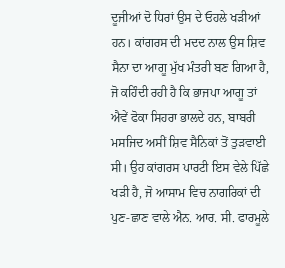ਦੂਜੀਆਂ ਦੋ ਧਿਰਾਂ ਉਸ ਦੇ ਓਹਲੇ ਖੜੀਆਂ ਹਨ। ਕਾਂਗਰਸ ਦੀ ਮਦਦ ਨਾਲ ਉਸ ਸ਼ਿਵ ਸੈਨਾ ਦਾ ਆਗੂ ਮੁੱਖ ਮੰਤਰੀ ਬਣ ਗਿਆ ਹੈ, ਜੋ ਕਹਿੰਦੀ ਰਹੀ ਹੈ ਕਿ ਭਾਜਪਾ ਆਗੂ ਤਾਂ ਐਵੇਂ ਫੋਕਾ ਸਿਹਰਾ ਭਾਲਦੇ ਹਨ, ਬਾਬਰੀ ਮਸਜਿਦ ਅਸੀਂ ਸ਼ਿਵ ਸੈਨਿਕਾਂ ਤੋਂ ਤੁੜਵਾਈ ਸੀ। ਉਹ ਕਾਂਗਰਸ ਪਾਰਟੀ ਇਸ ਵੇਲੇ ਪਿੱਛੇ ਖੜੀ ਹੈ, ਜੋ ਆਸਾਮ ਵਿਚ ਨਾਗਰਿਕਾਂ ਦੀ ਪੁਣ-ਛਾਣ ਵਾਲੇ ਐਨ. ਆਰ. ਸੀ. ਫਾਰਮੂਲੇ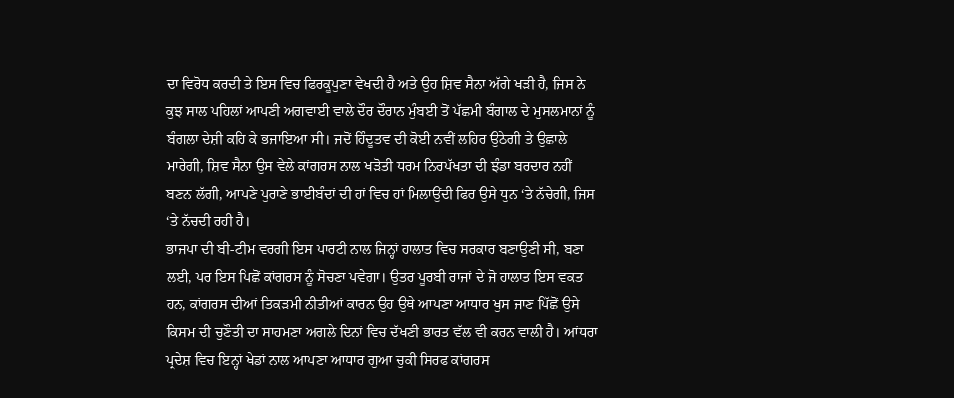ਦਾ ਵਿਰੋਧ ਕਰਦੀ ਤੇ ਇਸ ਵਿਚ ਫਿਰਕੂਪੁਣਾ ਵੇਖਦੀ ਹੈ ਅਤੇ ਉਹ ਸ਼ਿਵ ਸੈਨਾ ਅੱਗੇ ਖੜੀ ਹੈ, ਜਿਸ ਨੇ ਕੁਝ ਸਾਲ ਪਹਿਲਾਂ ਆਪਣੀ ਅਗਵਾਈ ਵਾਲੇ ਦੌਰ ਦੌਰਾਨ ਮੁੰਬਈ ਤੋਂ ਪੱਛਮੀ ਬੰਗਾਲ ਦੇ ਮੁਸਲਮਾਨਾਂ ਨੂੰ ਬੰਗਲਾ ਦੇਸ਼ੀ ਕਹਿ ਕੇ ਭਜਾਇਆ ਸੀ। ਜਦੋਂ ਹਿੰਦੂਤਵ ਦੀ ਕੋਈ ਨਵੀਂ ਲਹਿਰ ਉਠੇਗੀ ਤੇ ਉਛਾਲੇ ਮਾਰੇਗੀ, ਸ਼ਿਵ ਸੈਨਾ ਉਸ ਵੇਲੇ ਕਾਂਗਰਸ ਨਾਲ ਖੜੋਤੀ ਧਰਮ ਨਿਰਪੱਖਤਾ ਦੀ ਝੰਡਾ ਬਰਦਾਰ ਨਹੀਂ ਬਣਨ ਲੱਗੀ, ਆਪਣੇ ਪੁਰਾਣੇ ਭਾਈਬੰਦਾਂ ਦੀ ਹਾਂ ਵਿਚ ਹਾਂ ਮਿਲਾਉਂਦੀ ਫਿਰ ਉਸੇ ਧੁਨ ‘ਤੇ ਨੱਚੇਗੀ, ਜਿਸ ‘ਤੇ ਨੱਚਦੀ ਰਹੀ ਹੈ।
ਭਾਜਪਾ ਦੀ ਬੀ-ਟੀਮ ਵਰਗੀ ਇਸ ਪਾਰਟੀ ਨਾਲ ਜਿਨ੍ਹਾਂ ਹਾਲਾਤ ਵਿਚ ਸਰਕਾਰ ਬਣਾਉਣੀ ਸੀ, ਬਣਾ ਲਈ, ਪਰ ਇਸ ਪਿਛੋਂ ਕਾਂਗਰਸ ਨੂੰ ਸੋਚਣਾ ਪਵੇਗਾ। ਉਤਰ ਪੂਰਬੀ ਰਾਜਾਂ ਦੇ ਜੋ ਹਾਲਾਤ ਇਸ ਵਕਤ ਹਨ, ਕਾਂਗਰਸ ਦੀਆਂ ਤਿਕੜਮੀ ਨੀਤੀਆਂ ਕਾਰਨ ਉਹ ਉਥੇ ਆਪਣਾ ਆਧਾਰ ਖੁਸ ਜਾਣ ਪਿੱਛੋਂ ਉਸੇ ਕਿਸਮ ਦੀ ਚੁਣੌਤੀ ਦਾ ਸਾਹਮਣਾ ਅਗਲੇ ਦਿਨਾਂ ਵਿਚ ਦੱਖਣੀ ਭਾਰਤ ਵੱਲ ਵੀ ਕਰਨ ਵਾਲੀ ਹੈ। ਆਂਧਰਾ ਪ੍ਰਦੇਸ਼ ਵਿਚ ਇਨ੍ਹਾਂ ਖੇਡਾਂ ਨਾਲ ਆਪਣਾ ਆਧਾਰ ਗੁਆ ਚੁਕੀ ਸਿਰਫ ਕਾਂਗਰਸ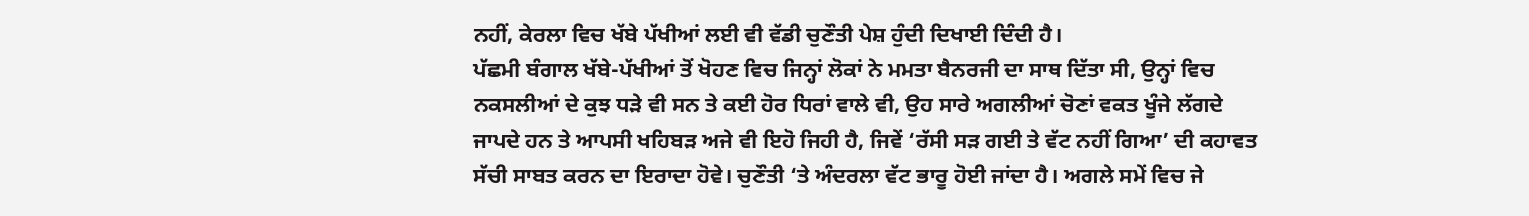ਨਹੀਂ, ਕੇਰਲਾ ਵਿਚ ਖੱਬੇ ਪੱਖੀਆਂ ਲਈ ਵੀ ਵੱਡੀ ਚੁਣੌਤੀ ਪੇਸ਼ ਹੁੰਦੀ ਦਿਖਾਈ ਦਿੰਦੀ ਹੈ।
ਪੱਛਮੀ ਬੰਗਾਲ ਖੱਬੇ-ਪੱਖੀਆਂ ਤੋਂ ਖੋਹਣ ਵਿਚ ਜਿਨ੍ਹਾਂ ਲੋਕਾਂ ਨੇ ਮਮਤਾ ਬੈਨਰਜੀ ਦਾ ਸਾਥ ਦਿੱਤਾ ਸੀ, ਉਨ੍ਹਾਂ ਵਿਚ ਨਕਸਲੀਆਂ ਦੇ ਕੁਝ ਧੜੇ ਵੀ ਸਨ ਤੇ ਕਈ ਹੋਰ ਧਿਰਾਂ ਵਾਲੇ ਵੀ, ਉਹ ਸਾਰੇ ਅਗਲੀਆਂ ਚੋਣਾਂ ਵਕਤ ਖੂੰਜੇ ਲੱਗਦੇ ਜਾਪਦੇ ਹਨ ਤੇ ਆਪਸੀ ਖਹਿਬੜ ਅਜੇ ਵੀ ਇਹੋ ਜਿਹੀ ਹੈ, ਜਿਵੇਂ ‘ਰੱਸੀ ਸੜ ਗਈ ਤੇ ਵੱਟ ਨਹੀਂ ਗਿਆ’ ਦੀ ਕਹਾਵਤ ਸੱਚੀ ਸਾਬਤ ਕਰਨ ਦਾ ਇਰਾਦਾ ਹੋਵੇ। ਚੁਣੌਤੀ ‘ਤੇ ਅੰਦਰਲਾ ਵੱਟ ਭਾਰੂ ਹੋਈ ਜਾਂਦਾ ਹੈ। ਅਗਲੇ ਸਮੇਂ ਵਿਚ ਜੇ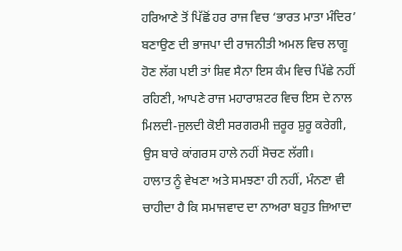ਹਰਿਆਣੇ ਤੋਂ ਪਿੱਛੋਂ ਹਰ ਰਾਜ ਵਿਚ ‘ਭਾਰਤ ਮਾਤਾ ਮੰਦਿਰ’ ਬਣਾਉਣ ਦੀ ਭਾਜਪਾ ਦੀ ਰਾਜਨੀਤੀ ਅਮਲ ਵਿਚ ਲਾਗੂ ਹੋਣ ਲੱਗ ਪਈ ਤਾਂ ਸ਼ਿਵ ਸੈਨਾ ਇਸ ਕੰਮ ਵਿਚ ਪਿੱਛੇ ਨਹੀਂ ਰਹਿਣੀ, ਆਪਣੇ ਰਾਜ ਮਹਾਰਾਸ਼ਟਰ ਵਿਚ ਇਸ ਦੇ ਨਾਲ ਮਿਲਦੀ-ਜੁਲਦੀ ਕੋਈ ਸਰਗਰਮੀ ਜ਼ਰੂਰ ਸ਼ੁਰੂ ਕਰੇਗੀ, ਉਸ ਬਾਰੇ ਕਾਂਗਰਸ ਹਾਲੇ ਨਹੀਂ ਸੋਚਣ ਲੱਗੀ।
ਹਾਲਾਤ ਨੂੰ ਵੇਖਣਾ ਅਤੇ ਸਮਝਣਾ ਹੀ ਨਹੀਂ, ਮੰਨਣਾ ਵੀ ਚਾਹੀਦਾ ਹੈ ਕਿ ਸਮਾਜਵਾਦ ਦਾ ਨਾਅਰਾ ਬਹੁਤ ਜ਼ਿਆਦਾ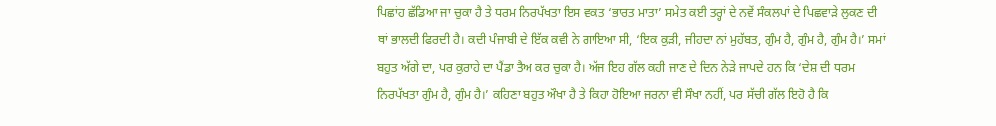ਪਿਛਾਂਹ ਛੱਡਿਆ ਜਾ ਚੁਕਾ ਹੈ ਤੇ ਧਰਮ ਨਿਰਪੱਖਤਾ ਇਸ ਵਕਤ ‘ਭਾਰਤ ਮਾਤਾ’ ਸਮੇਤ ਕਈ ਤਰ੍ਹਾਂ ਦੇ ਨਵੇਂ ਸੰਕਲਪਾਂ ਦੇ ਪਿਛਵਾੜੇ ਲੁਕਣ ਦੀ ਥਾਂ ਭਾਲਦੀ ਫਿਰਦੀ ਹੈ। ਕਦੀ ਪੰਜਾਬੀ ਦੇ ਇੱਕ ਕਵੀ ਨੇ ਗਾਇਆ ਸੀ, ‘ਇਕ ਕੁੜੀ, ਜੀਹਦਾ ਨਾਂ ਮੁਹੱਬਤ, ਗੁੰਮ ਹੈ, ਗੁੰਮ ਹੈ, ਗੁੰਮ ਹੈ।’ ਸਮਾਂ ਬਹੁਤ ਅੱਗੇ ਦਾ, ਪਰ ਕੁਰਾਹੇ ਦਾ ਪੈਂਡਾ ਤੈਅ ਕਰ ਚੁਕਾ ਹੈ। ਅੱਜ ਇਹ ਗੱਲ ਕਹੀ ਜਾਣ ਦੇ ਦਿਨ ਨੇੜੇ ਜਾਪਦੇ ਹਨ ਕਿ ‘ਦੇਸ਼ ਦੀ ਧਰਮ ਨਿਰਪੱਖਤਾ ਗੁੰਮ ਹੈ, ਗੁੰਮ ਹੈ।’ ਕਹਿਣਾ ਬਹੁਤ ਔਖਾ ਹੈ ਤੇ ਕਿਹਾ ਹੋਇਆ ਜਰਨਾ ਵੀ ਸੌਖਾ ਨਹੀਂ, ਪਰ ਸੱਚੀ ਗੱਲ ਇਹੋ ਹੈ ਕਿ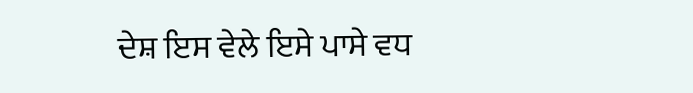ਦੇਸ਼ ਇਸ ਵੇਲੇ ਇਸੇ ਪਾਸੇ ਵਧ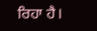ਰਿਹਾ ਹੈ।